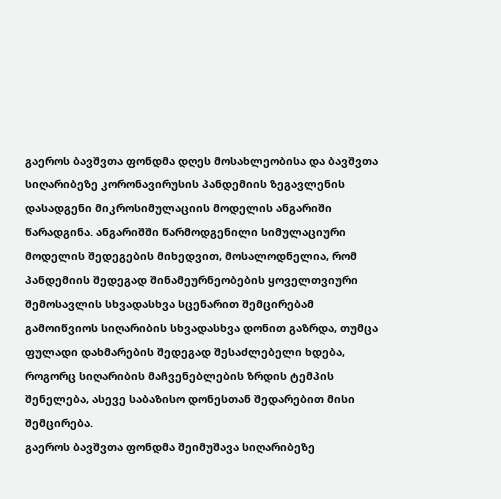გაეროს ბავშვთა ფონდმა დღეს მოსახლეობისა და ბავშვთა სიღარიბეზე კორონავირუსის პანდემიის ზეგავლენის დასადგენი მიკროსიმულაციის მოდელის ანგარიში წარადგინა. ანგარიშში წარმოდგენილი სიმულაციური მოდელის შედეგების მიხედვით, მოსალოდნელია, რომ პანდემიის შედეგად შინამეურნეობების ყოველთვიური შემოსავლის სხვადასხვა სცენარით შემცირებამ გამოიწვიოს სიღარიბის სხვადასხვა დონით გაზრდა, თუმცა ფულადი დახმარების შედეგად შესაძლებელი ხდება, როგორც სიღარიბის მაჩვენებლების ზრდის ტემპის შენელება, ასევე საბაზისო დონესთან შედარებით მისი შემცირება.
გაეროს ბავშვთა ფონდმა შეიმუშავა სიღარიბეზე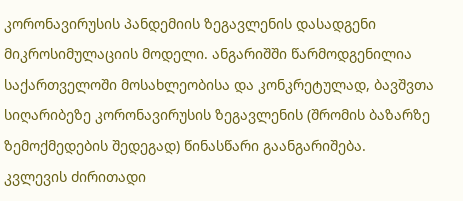კორონავირუსის პანდემიის ზეგავლენის დასადგენი მიკროსიმულაციის მოდელი. ანგარიშში წარმოდგენილია საქართველოში მოსახლეობისა და კონკრეტულად, ბავშვთა სიღარიბეზე კორონავირუსის ზეგავლენის (შრომის ბაზარზე ზემოქმედების შედეგად) წინასწარი გაანგარიშება.
კვლევის ძირითადი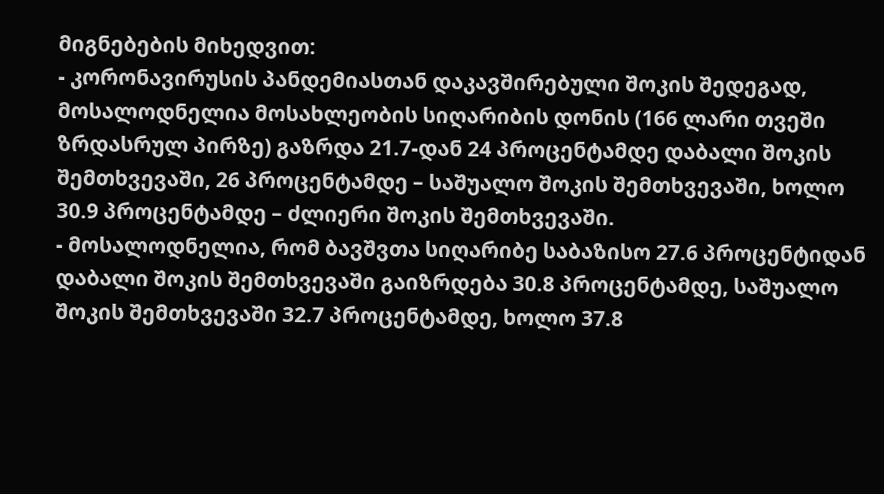მიგნებების მიხედვით:
- კორონავირუსის პანდემიასთან დაკავშირებული შოკის შედეგად, მოსალოდნელია მოსახლეობის სიღარიბის დონის (166 ლარი თვეში ზრდასრულ პირზე) გაზრდა 21.7-დან 24 პროცენტამდე დაბალი შოკის შემთხვევაში, 26 პროცენტამდე – საშუალო შოკის შემთხვევაში, ხოლო 30.9 პროცენტამდე – ძლიერი შოკის შემთხვევაში.
- მოსალოდნელია, რომ ბავშვთა სიღარიბე საბაზისო 27.6 პროცენტიდან დაბალი შოკის შემთხვევაში გაიზრდება 30.8 პროცენტამდე, საშუალო შოკის შემთხვევაში 32.7 პროცენტამდე, ხოლო 37.8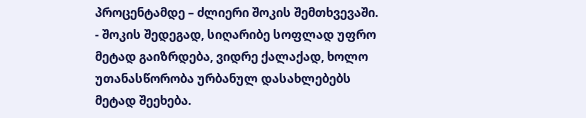პროცენტამდე – ძლიერი შოკის შემთხვევაში.
- შოკის შედეგად, სიღარიბე სოფლად უფრო მეტად გაიზრდება, ვიდრე ქალაქად, ხოლო უთანასწორობა ურბანულ დასახლებებს მეტად შეეხება.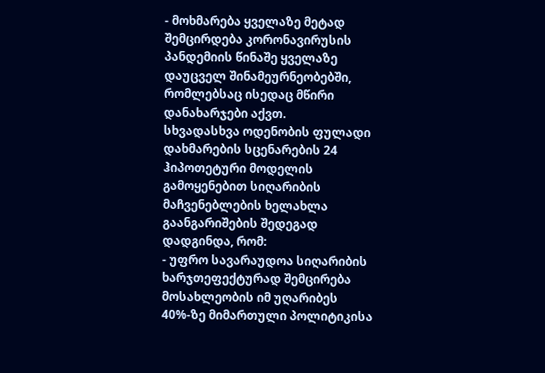- მოხმარება ყველაზე მეტად შემცირდება კორონავირუსის პანდემიის წინაშე ყველაზე დაუცველ შინამეურნეობებში, რომლებსაც ისედაც მწირი დანახარჯები აქვთ.
სხვადასხვა ოდენობის ფულადი დახმარების სცენარების 24 ჰიპოთეტური მოდელის გამოყენებით სიღარიბის მაჩვენებლების ხელახლა გაანგარიშების შედეგად დადგინდა, რომ:
- უფრო სავარაუდოა სიღარიბის ხარჯთეფექტურად შემცირება მოსახლეობის იმ უღარიბეს 40%-ზე მიმართული პოლიტიკისა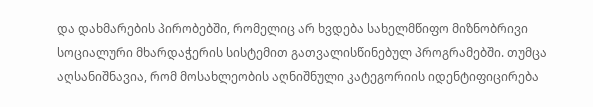და დახმარების პირობებში, რომელიც არ ხვდება სახელმწიფო მიზნობრივი სოციალური მხარდაჭერის სისტემით გათვალისწინებულ პროგრამებში. თუმცა აღსანიშნავია, რომ მოსახლეობის აღნიშნული კატეგორიის იდენტიფიცირება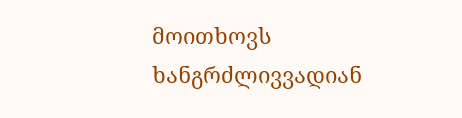მოითხოვს ხანგრძლივვადიან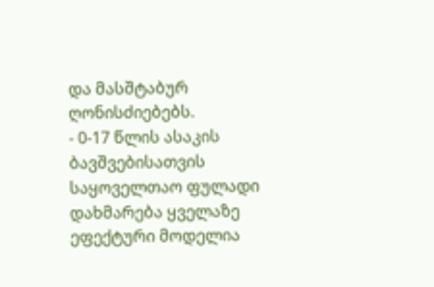და მასშტაბურ ღონისძიებებს.
- 0-17 წლის ასაკის ბავშვებისათვის საყოველთაო ფულადი დახმარება ყველაზე ეფექტური მოდელია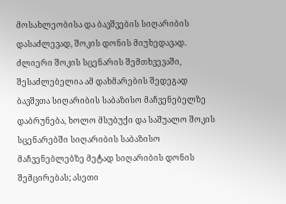მოსახლეობისა და ბავშვების სიღარიბის დასაძლევად, შოკის დონის მიუხედავად. ძლიერი შოკის სცენარის შემთხვევაში, შესაძლებელია ამ დახმარების შედეგად ბავშვთა სიღარიბის საბაზისო მაჩვენებელზე დაბრუნება, ხოლო მსუბუქი და საშუალო შოკის სცენარებში სიღარიბის საბაზისო მაჩვენებლებზე მეტად სიღარიბის დონის შემცირებას; ასეთი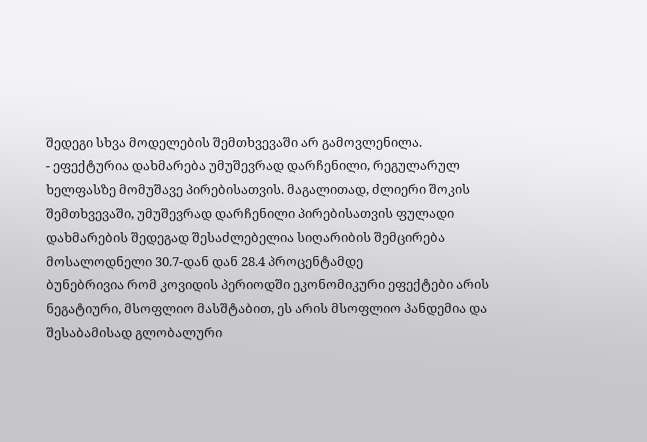შედეგი სხვა მოდელების შემთხვევაში არ გამოვლენილა.
- ეფექტურია დახმარება უმუშევრად დარჩენილი, რეგულარულ ხელფასზე მომუშავე პირებისათვის. მაგალითად, ძლიერი შოკის შემთხვევაში, უმუშევრად დარჩენილი პირებისათვის ფულადი დახმარების შედეგად შესაძლებელია სიღარიბის შემცირება მოსალოდნელი 30.7-დან დან 28.4 პროცენტამდე
ბუნებრივია რომ კოვიდის პერიოდში ეკონომიკური ეფექტები არის ნეგატიური, მსოფლიო მასშტაბით, ეს არის მსოფლიო პანდემია და შესაბამისად გლობალური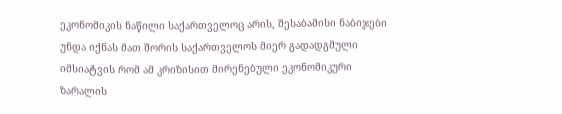ეკონომიკის ნაწილი საქართველოც არის, შესაბამისი ნაბიჯები უნდა იქნას მათ შორის საქართველოს მიერ გადადგმული იმსიატვის რომ ამ კრიზისით მირენებული ეკონომიკური ზარალის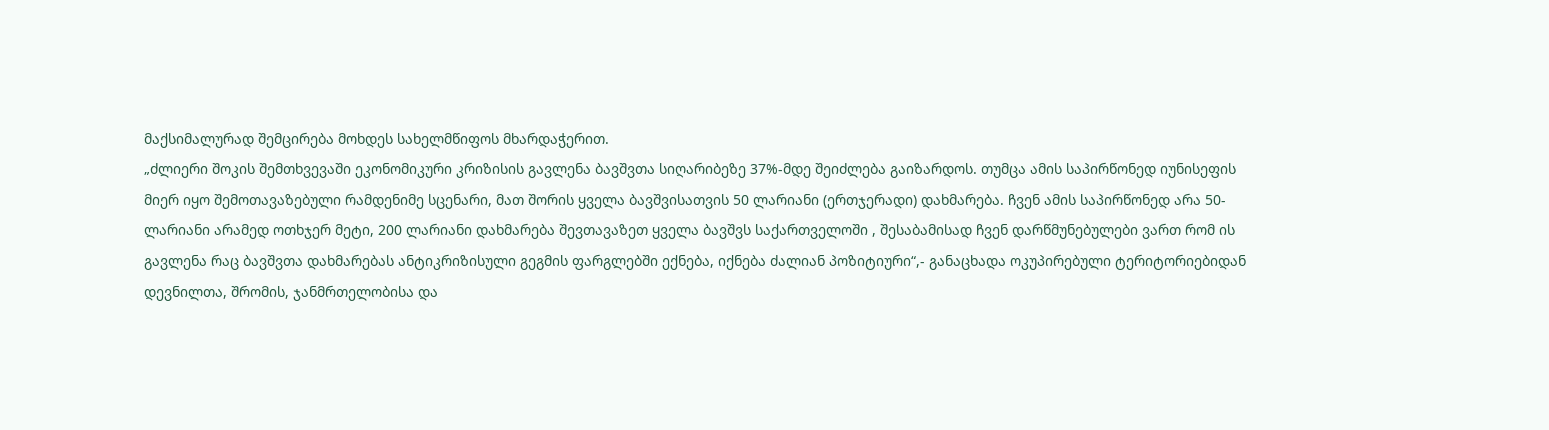მაქსიმალურად შემცირება მოხდეს სახელმწიფოს მხარდაჭერით.
„ძლიერი შოკის შემთხვევაში ეკონომიკური კრიზისის გავლენა ბავშვთა სიღარიბეზე 37%-მდე შეიძლება გაიზარდოს. თუმცა ამის საპირწონედ იუნისეფის მიერ იყო შემოთავაზებული რამდენიმე სცენარი, მათ შორის ყველა ბავშვისათვის 50 ლარიანი (ერთჯერადი) დახმარება. ჩვენ ამის საპირწონედ არა 50-ლარიანი არამედ ოთხჯერ მეტი, 200 ლარიანი დახმარება შევთავაზეთ ყველა ბავშვს საქართველოში , შესაბამისად ჩვენ დარწმუნებულები ვართ რომ ის გავლენა რაც ბავშვთა დახმარებას ანტიკრიზისული გეგმის ფარგლებში ექნება, იქნება ძალიან პოზიტიური“,- განაცხადა ოკუპირებული ტერიტორიებიდან დევნილთა, შრომის, ჯანმრთელობისა და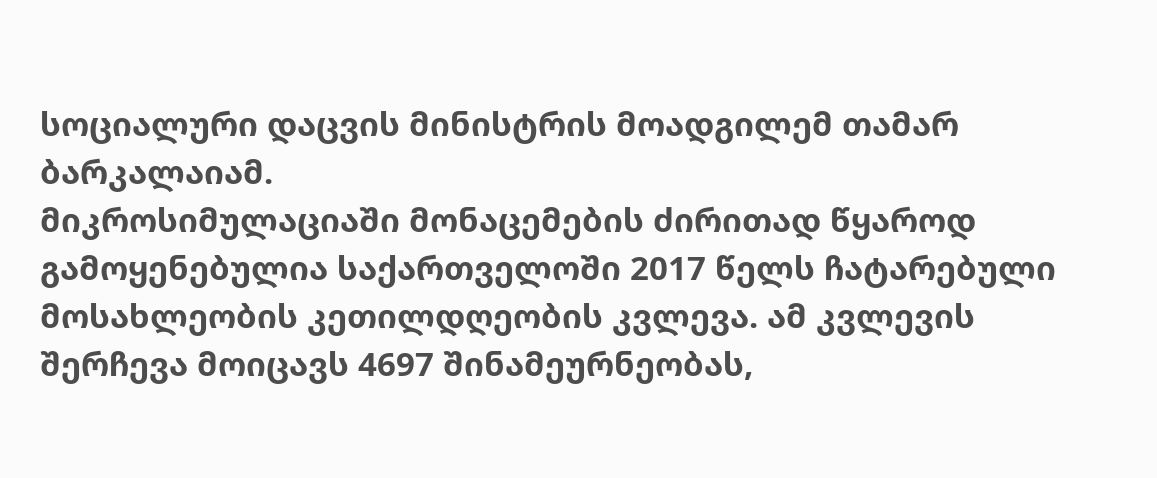სოციალური დაცვის მინისტრის მოადგილემ თამარ ბარკალაიამ.
მიკროსიმულაციაში მონაცემების ძირითად წყაროდ გამოყენებულია საქართველოში 2017 წელს ჩატარებული მოსახლეობის კეთილდღეობის კვლევა. ამ კვლევის შერჩევა მოიცავს 4697 შინამეურნეობას,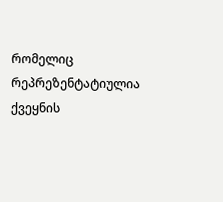რომელიც რეპრეზენტატიულია ქვეყნის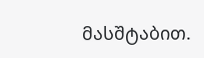მასშტაბით.